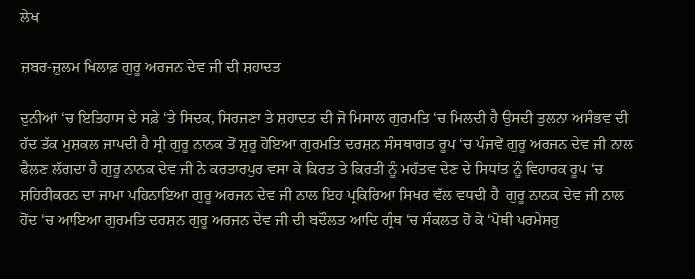ਲੇਖ

ਜ਼ਬਰ-ਜ਼ੁਲਮ ਖਿਲਾਫ਼ ਗੁਰੂ ਅਰਜਨ ਦੇਵ ਜੀ ਦੀ ਸ਼ਹਾਦਤ

ਦੁਨੀਆਂ ‘ਚ ਇਤਿਹਾਸ ਦੇ ਸਫ਼ੇ ‘ਤੇ ਸਿਦਕ, ਸਿਰਜਣਾ ਤੇ ਸ਼ਹਾਦਤ ਦੀ ਜੋ ਮਿਸਾਲ ਗੁਰਮਤਿ ‘ਚ ਮਿਲਦੀ ਹੈ ਉਸਦੀ ਤੁਲਨਾ ਅਸੰਭਵ ਦੀ ਹੱਦ ਤੱਕ ਮੁਸ਼ਕਲ ਜਾਪਦੀ ਹੈ ਸ੍ਰੀ ਗੁਰੂ ਨਾਨਕ ਤੋਂ ਸ਼ੁਰੂ ਹੋਇਆ ਗੁਰਮਤਿ ਦਰਸ਼ਨ ਸੰਸਥਾਗਤ ਰੂਪ ‘ਚ ਪੰਜਵੇਂ ਗੁਰੂ ਅਰਜਨ ਦੇਵ ਜੀ ਨਾਲ ਫੈਲਣ ਲੱਗਦਾ ਹੈ ਗੁਰੂ ਨਾਨਕ ਦੇਵ ਜੀ ਨੇ ਕਰਤਾਰਪੁਰ ਵਸਾ ਕੇ ਕਿਰਤ ਤੇ ਕਿਰਤੀ ਨੂੰ ਮਹੱਤਵ ਦੇਣ ਦੇ ਸਿਧਾਂਤ ਨੂੰ ਵਿਹਾਰਕ ਰੂਪ ‘ਚ ਸ਼ਹਿਰੀਕਰਨ ਦਾ ਜਾਮਾ ਪਹਿਨਾਇਆ ਗੁਰੂ ਅਰਜਨ ਦੇਵ ਜੀ ਨਾਲ ਇਹ ਪ੍ਰਕਿਰਿਆ ਸਿਖਰ ਵੱਲ ਵਧਦੀ ਹੈ  ਗੁਰੂ ਨਾਨਕ ਦੇਵ ਜੀ ਨਾਲ ਹੋਂਦ ‘ਚ ਆਇਆ ਗੁਰਮਤਿ ਦਰਸ਼ਨ ਗੁਰੂ ਅਰਜਨ ਦੇਵ ਜੀ ਦੀ ਬਦੌਲਤ ਆਦਿ ਗ੍ਰੰਥ ‘ਚ ਸੰਕਲਤ ਹੋ ਕੇ ‘ਪੋਥੀ ਪਰਮੇਸਰੁ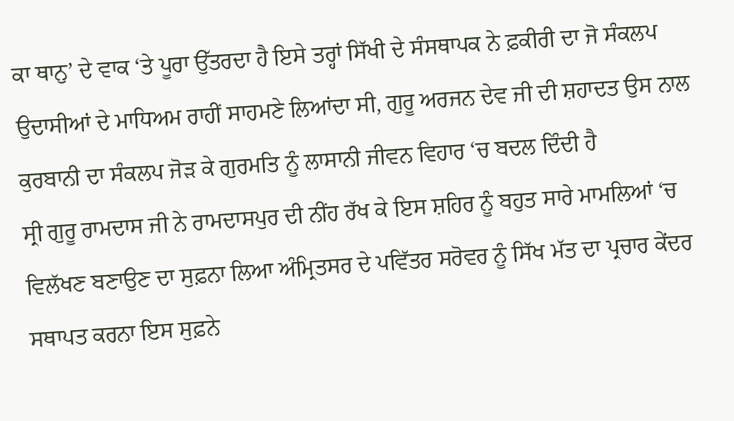ਕਾ ਥਾਨੁ’ ਦੇ ਵਾਕ ‘ਤੇ ਪੂਰਾ ਉੱਤਰਦਾ ਹੈ ਇਸੇ ਤਰ੍ਹਾਂ ਸਿੱਖੀ ਦੇ ਸੰਸਥਾਪਕ ਨੇ ਫ਼ਕੀਰੀ ਦਾ ਜੋ ਸੰਕਲਪ ਉਦਾਸੀਆਂ ਦੇ ਮਾਧਿਅਮ ਰਾਹੀਂ ਸਾਹਮਣੇ ਲਿਆਂਦਾ ਸੀ, ਗੁਰੂ ਅਰਜਨ ਦੇਵ ਜੀ ਦੀ ਸ਼ਹਾਦਤ ਉਸ ਨਾਲ ਕੁਰਬਾਨੀ ਦਾ ਸੰਕਲਪ ਜੋੜ ਕੇ ਗੁਰਮਤਿ ਨੂੰ ਲਾਸਾਨੀ ਜੀਵਨ ਵਿਹਾਰ ‘ਚ ਬਦਲ ਦਿੰਦੀ ਹੈ
ਸ੍ਰੀ ਗੁਰੂ ਰਾਮਦਾਸ ਜੀ ਨੇ ਰਾਮਦਾਸਪੁਰ ਦੀ ਨੀਂਹ ਰੱਖ ਕੇ ਇਸ ਸ਼ਹਿਰ ਨੂੰ ਬਹੁਤ ਸਾਰੇ ਮਾਮਲਿਆਂ ‘ਚ ਵਿਲੱਖਣ ਬਣਾਉਣ ਦਾ ਸੁਫ਼ਨਾ ਲਿਆ ਅੰਮ੍ਰਿਤਸਰ ਦੇ ਪਵਿੱਤਰ ਸਰੋਵਰ ਨੂੰ ਸਿੱਖ ਮੱਤ ਦਾ ਪ੍ਰਚਾਰ ਕੇਂਦਰ ਸਥਾਪਤ ਕਰਨਾ ਇਸ ਸੁਫ਼ਨੇ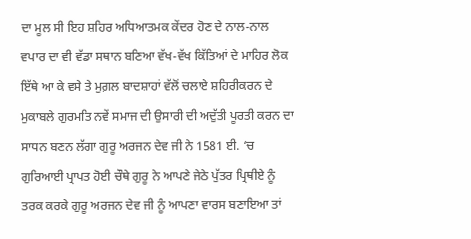ਦਾ ਮੂਲ ਸੀ ਇਹ ਸ਼ਹਿਰ ਅਧਿਆਤਮਕ ਕੇਂਦਰ ਹੋਣ ਦੇ ਨਾਲ-ਨਾਲ ਵਪਾਰ ਦਾ ਵੀ ਵੱਡਾ ਸਥਾਨ ਬਣਿਆ ਵੱਖ-ਵੱਖ ਕਿੱਤਿਆਂ ਦੇ ਮਾਹਿਰ ਲੋਕ ਇੱਥੇ ਆ ਕੇ ਵਸੇ ਤੇ ਮੁਗ਼ਲ ਬਾਦਸ਼ਾਹਾਂ ਵੱਲੋਂ ਚਲਾਏ ਸ਼ਹਿਰੀਕਰਨ ਦੇ ਮੁਕਾਬਲੇ ਗੁਰਮਤਿ ਨਵੇਂ ਸਮਾਜ ਦੀ ਉਸਾਰੀ ਦੀ ਅਦੁੱਤੀ ਪੂਰਤੀ ਕਰਨ ਦਾ ਸਾਧਨ ਬਣਨ ਲੱਗਾ ਗੁਰੂ ਅਰਜਨ ਦੇਵ ਜੀ ਨੇ 1581 ਈ. ‘ਚ ਗੁਰਿਆਈ ਪ੍ਰਾਪਤ ਹੋਈ ਚੌਥੇ ਗੁਰੂ ਨੇ ਆਪਣੇ ਜੇਠੇ ਪੁੱਤਰ ਪ੍ਰਿਥੀਏ ਨੂੰ ਤਰਕ ਕਰਕੇ ਗੁਰੂ ਅਰਜਨ ਦੇਵ ਜੀ ਨੂੰ ਆਪਣਾ ਵਾਰਸ ਬਣਾਇਆ ਤਾਂ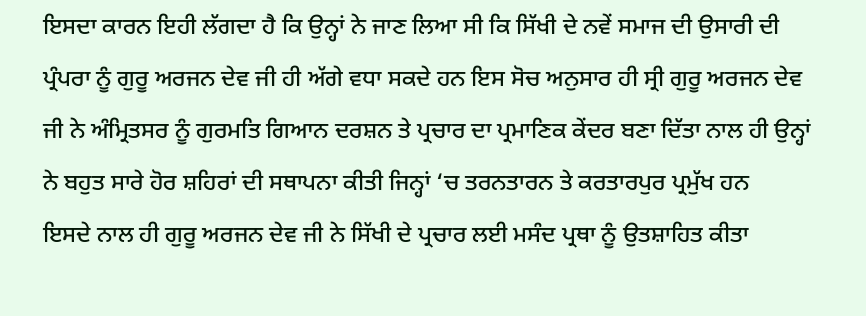ਇਸਦਾ ਕਾਰਨ ਇਹੀ ਲੱਗਦਾ ਹੈ ਕਿ ਉਨ੍ਹਾਂ ਨੇ ਜਾਣ ਲਿਆ ਸੀ ਕਿ ਸਿੱਖੀ ਦੇ ਨਵੇਂ ਸਮਾਜ ਦੀ ਉਸਾਰੀ ਦੀ ਪ੍ਰੰਪਰਾ ਨੂੰ ਗੁਰੂ ਅਰਜਨ ਦੇਵ ਜੀ ਹੀ ਅੱਗੇ ਵਧਾ ਸਕਦੇ ਹਨ ਇਸ ਸੋਚ ਅਨੁਸਾਰ ਹੀ ਸ੍ਰੀ ਗੁਰੂ ਅਰਜਨ ਦੇਵ ਜੀ ਨੇ ਅੰਮ੍ਰਿਤਸਰ ਨੂੰ ਗੁਰਮਤਿ ਗਿਆਨ ਦਰਸ਼ਨ ਤੇ ਪ੍ਰਚਾਰ ਦਾ ਪ੍ਰਮਾਣਿਕ ਕੇਂਦਰ ਬਣਾ ਦਿੱਤਾ ਨਾਲ ਹੀ ਉਨ੍ਹਾਂ ਨੇ ਬਹੁਤ ਸਾਰੇ ਹੋਰ ਸ਼ਹਿਰਾਂ ਦੀ ਸਥਾਪਨਾ ਕੀਤੀ ਜਿਨ੍ਹਾਂ ‘ਚ ਤਰਨਤਾਰਨ ਤੇ ਕਰਤਾਰਪੁਰ ਪ੍ਰਮੁੱਖ ਹਨ
ਇਸਦੇ ਨਾਲ ਹੀ ਗੁਰੂ ਅਰਜਨ ਦੇਵ ਜੀ ਨੇ ਸਿੱਖੀ ਦੇ ਪ੍ਰਚਾਰ ਲਈ ਮਸੰਦ ਪ੍ਰਥਾ ਨੂੰ ਉਤਸ਼ਾਹਿਤ ਕੀਤਾ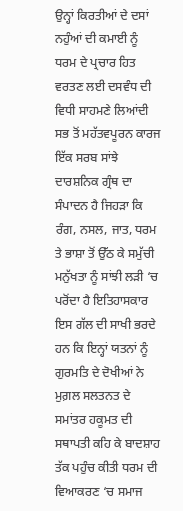ਉਨ੍ਹਾਂ ਕਿਰਤੀਆਂ ਦੇ ਦਸਾਂ ਨਹੁੰਆਂ ਦੀ ਕਮਾਈ ਨੂੰ ਧਰਮ ਦੇ ਪ੍ਰਚਾਰ ਹਿਤ ਵਰਤਣ ਲਈ ਦਸਵੰਧ ਦੀ ਵਿਧੀ ਸਾਹਮਣੇ ਲਿਆਂਦੀ ਸਭ ਤੋਂ ਮਹੱਤਵਪੂਰਨ ਕਾਰਜ ਇੱਕ ਸਰਬ ਸਾਂਝੇ ਦਾਰਸ਼ਨਿਕ ਗ੍ਰੰਥ ਦਾ ਸੰਪਾਦਨ ਹੈ ਜਿਹੜਾ ਕਿ ਰੰਗ, ਨਸਲ, ਜਾਤ, ਧਰਮ ਤੇ ਭਾਸ਼ਾ ਤੋਂ ਉੱਠ ਕੇ ਸਮੁੱਚੀ ਮਨੁੱਖਤਾ ਨੂੰ ਸਾਂਝੀ ਲੜੀ ‘ਚ ਪਰੋਂਦਾ ਹੈ ਇਤਿਹਾਸਕਾਰ ਇਸ ਗੱਲ ਦੀ ਸਾਖੀ ਭਰਦੇ ਹਨ ਕਿ ਇਨ੍ਹਾਂ ਯਤਨਾਂ ਨੂੰ ਗੁਰਮਤਿ ਦੇ ਦੋਖੀਆਂ ਨੇ ਮੁਗ਼ਲ ਸਲਤਨਤ ਦੇ ਸਮਾਂਤਰ ਹਕੂਮਤ ਦੀ ਸਥਾਪਤੀ ਕਹਿ ਕੇ ਬਾਦਸ਼ਾਹ ਤੱਕ ਪਹੁੰਚ ਕੀਤੀ ਧਰਮ ਦੀ ਵਿਆਕਰਣ ‘ਚ ਸਮਾਜ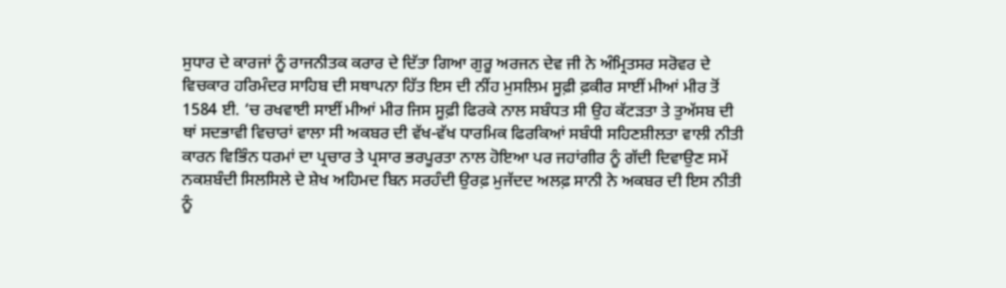ਸੁਧਾਰ ਦੇ ਕਾਰਜਾਂ ਨੂੰ ਰਾਜਨੀਤਕ ਕਰਾਰ ਦੇ ਦਿੱਤਾ ਗਿਆ ਗੁਰੂ ਅਰਜਨ ਦੇਵ ਜੀ ਨੇ ਅੰਮ੍ਰਿਤਸਰ ਸਰੋਵਰ ਦੇ ਵਿਚਕਾਰ ਹਰਿਮੰਦਰ ਸਾਹਿਬ ਦੀ ਸਥਾਪਨਾ ਹਿੱਤ ਇਸ ਦੀ ਨੀਂਹ ਮੁਸਲਿਮ ਸੂਫ਼ੀ ਫ਼ਕੀਰ ਸਾਈਂ ਮੀਆਂ ਮੀਰ ਤੋਂ  1584 ਈ. ‘ਚ ਰਖਵਾਈ ਸਾਈਂ ਮੀਆਂ ਮੀਰ ਜਿਸ ਸੂਫ਼ੀ ਫਿਰਕੇ ਨਾਲ ਸਬੰਧਤ ਸੀ ਉਹ ਕੱਟੜਤਾ ਤੇ ਤੁਅੱਸਬ ਦੀ ਥਾਂ ਸਦਭਾਵੀ ਵਿਚਾਰਾਂ ਵਾਲਾ ਸੀ ਅਕਬਰ ਦੀ ਵੱਖ-ਵੱਖ ਧਾਰਮਿਕ ਫਿਰਕਿਆਂ ਸਬੰਧੀ ਸਹਿਣਸ਼ੀਲਤਾ ਵਾਲੀ ਨੀਤੀ ਕਾਰਨ ਵਿਭਿੰਨ ਧਰਮਾਂ ਦਾ ਪ੍ਰਚਾਰ ਤੇ ਪ੍ਰਸਾਰ ਭਰਪੂਰਤਾ ਨਾਲ ਹੋਇਆ ਪਰ ਜਹਾਂਗੀਰ ਨੂੰ ਗੱਦੀ ਦਿਵਾਉਣ ਸਮੇਂ ਨਕਸ਼ਬੰਦੀ ਸਿਲਸਿਲੇ ਦੇ ਸ਼ੇਖ ਅਹਿਮਦ ਬਿਨ ਸਰਹੰਦੀ ਉਰਫ਼ ਮੁਜੱਦਦ ਅਲਫ਼ ਸਾਨੀ ਨੇ ਅਕਬਰ ਦੀ ਇਸ ਨੀਤੀ ਨੂੰ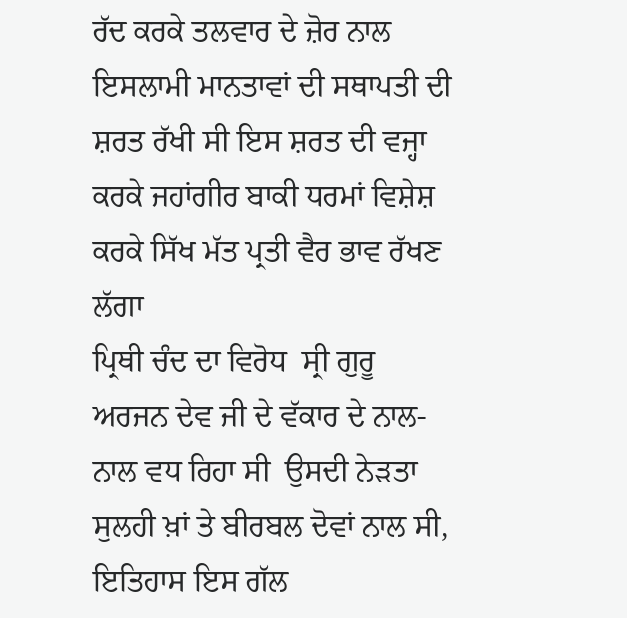ਰੱਦ ਕਰਕੇ ਤਲਵਾਰ ਦੇ ਜ਼ੋਰ ਨਾਲ ਇਸਲਾਮੀ ਮਾਨਤਾਵਾਂ ਦੀ ਸਥਾਪਤੀ ਦੀ ਸ਼ਰਤ ਰੱਖੀ ਸੀ ਇਸ ਸ਼ਰਤ ਦੀ ਵਜ੍ਹਾ ਕਰਕੇ ਜਹਾਂਗੀਰ ਬਾਕੀ ਧਰਮਾਂ ਵਿਸ਼ੇਸ਼ ਕਰਕੇ ਸਿੱਖ ਮੱਤ ਪ੍ਰਤੀ ਵੈਰ ਭਾਵ ਰੱਖਣ ਲੱਗਾ
ਪ੍ਰਿਥੀ ਚੰਦ ਦਾ ਵਿਰੋਧ  ਸ੍ਰੀ ਗੁਰੂ ਅਰਜਨ ਦੇਵ ਜੀ ਦੇ ਵੱਕਾਰ ਦੇ ਨਾਲ-ਨਾਲ ਵਧ ਰਿਹਾ ਸੀ  ਉਸਦੀ ਨੇੜਤਾ ਸੁਲਹੀ ਖ਼ਾਂ ਤੇ ਬੀਰਬਲ ਦੋਵਾਂ ਨਾਲ ਸੀ, ਇਤਿਹਾਸ ਇਸ ਗੱਲ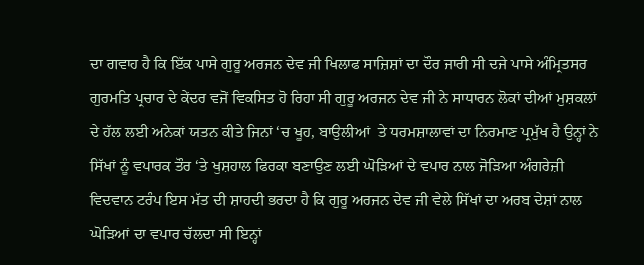ਦਾ ਗਵਾਹ ਹੈ ਕਿ ਇੱਕ ਪਾਸੇ ਗੁਰੂ ਅਰਜਨ ਦੇਵ ਜੀ ਖਿਲਾਫ ਸਾਜ਼ਿਸ਼ਾਂ ਦਾ ਦੌਰ ਜਾਰੀ ਸੀ ਦਜੇ ਪਾਸੇ ਅੰਮ੍ਰਿਤਸਰ  ਗੁਰਮਤਿ ਪ੍ਰਚਾਰ ਦੇ ਕੇਂਦਰ ਵਜੋਂ ਵਿਕਸਿਤ ਹੋ ਰਿਹਾ ਸੀ ਗੁਰੂ ਅਰਜਨ ਦੇਵ ਜੀ ਨੇ ਸਾਧਾਰਨ ਲੋਕਾਂ ਦੀਆਂ ਮੁਸ਼ਕਲਾਂ ਦੇ ਹੱਲ ਲਈ ਅਨੇਕਾਂ ਯਤਨ ਕੀਤੇ ਜਿਨਾਂ ‘ਚ ਖੂਹ, ਬਾਉਲੀਆਂ  ਤੇ ਧਰਮਸ਼ਾਲਾਵਾਂ ਦਾ ਨਿਰਮਾਣ ਪ੍ਰਮੁੱਖ ਹੈ ਉਨ੍ਹਾਂ ਨੇ ਸਿੱਖਾਂ ਨੂੰ ਵਪਾਰਕ ਤੌਰ ‘ਤੇ ਖੁਸ਼ਹਾਲ ਫਿਰਕਾ ਬਣਾਉਣ ਲਈ ਘੋੜਿਆਂ ਦੇ ਵਪਾਰ ਨਾਲ ਜੋੜਿਆ ਅੰਗਰੇਜ਼ੀ ਵਿਦਵਾਨ ਟਰੰਪ ਇਸ ਮੱਤ ਦੀ ਸ਼ਾਹਦੀ ਭਰਦਾ ਹੈ ਕਿ ਗੁਰੂ ਅਰਜਨ ਦੇਵ ਜੀ ਵੇਲੇ ਸਿੱਖਾਂ ਦਾ ਅਰਬ ਦੇਸ਼ਾਂ ਨਾਲ ਘੋੜਿਆਂ ਦਾ ਵਪਾਰ ਚੱਲਦਾ ਸੀ ਇਨ੍ਹਾਂ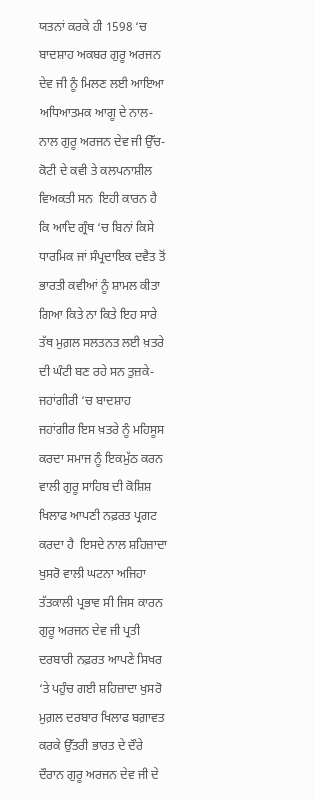ਯਤਨਾਂ ਕਰਕੇ ਹੀ 1598 ‘ਚ ਬਾਦਸ਼ਾਹ ਅਕਬਰ ਗੁਰੂ ਅਰਜਨ ਦੇਵ ਜੀ ਨੂੰ ਮਿਲਣ ਲਈ ਆਇਆ
ਅਧਿਆਤਮਕ ਆਗੂ ਦੇ ਨਾਲ-ਨਾਲ ਗੁਰੂ ਅਰਜਨ ਦੇਵ ਜੀ ਉੱਚ-ਕੋਟੀ ਦੇ ਕਵੀ ਤੇ ਕਲਪਨਾਸ਼ੀਲ ਵਿਅਕਤੀ ਸਨ  ਇਹੀ ਕਾਰਨ ਹੈ ਕਿ ਆਦਿ ਗ੍ਰੰਥ ‘ਚ ਬਿਨਾਂ ਕਿਸੇ ਧਾਰਮਿਕ ਜਾਂ ਸੰਪ੍ਰਦਾਇਕ ਦਵੈਤ ਤੋਂ ਭਾਰਤੀ ਕਵੀਆਂ ਨੂੰ ਸ਼ਾਮਲ ਕੀਤਾ ਗਿਆ ਕਿਤੇ ਨਾ ਕਿਤੇ ਇਹ ਸਾਰੇ ਤੱਥ ਮੁਗ਼ਲ ਸਲਤਨਤ ਲਈ ਖ਼ਤਰੇ ਦੀ ਘੰਟੀ ਬਣ ਰਹੇ ਸਨ ਤੁਜ਼ਕੇ-ਜਹਾਂਗੀਰੀ ‘ਚ ਬਾਦਸ਼ਾਹ ਜਹਾਂਗੀਰ ਇਸ ਖ਼ਤਰੇ ਨੂੰ ਮਹਿਸੂਸ ਕਰਦਾ ਸਮਾਜ ਨੂੰ ਇਕਮੁੱਠ ਕਰਨ ਵਾਲੀ ਗੁਰੂ ਸਾਹਿਬ ਦੀ ਕੋਸ਼ਿਸ਼ ਖਿਲਾਫ ਆਪਣੀ ਨਫ਼ਰਤ ਪ੍ਰਗਟ ਕਰਦਾ ਹੈ  ਇਸਦੇ ਨਾਲ ਸ਼ਹਿਜ਼ਾਦਾ ਖੁਸਰੋ ਵਾਲੀ ਘਟਨਾ ਅਜਿਹਾ ਤੱਤਕਾਲੀ ਪ੍ਰਭਾਵ ਸੀ ਜਿਸ ਕਾਰਨ ਗੁਰੂ ਅਰਜਨ ਦੇਵ ਜੀ ਪ੍ਰਤੀ ਦਰਬਾਰੀ ਨਫ਼ਰਤ ਆਪਣੇ ਸਿਖਰ ‘ਤੇ ਪਹੁੰਚ ਗਈ ਸ਼ਹਿਜ਼ਾਦਾ ਖੁਸਰੋ ਮੁਗ਼ਲ ਦਰਬਾਰ ਖਿਲਾਫ ਬਗ਼ਾਵਤ ਕਰਕੇ ਉੱਤਰੀ ਭਾਰਤ ਦੇ ਦੌਰੇ ਦੌਰਾਨ ਗੁਰੂ ਅਰਜਨ ਦੇਵ ਜੀ ਦੇ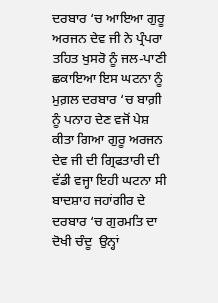ਦਰਬਾਰ ‘ਚ ਆਇਆ ਗੁਰੂ ਅਰਜਨ ਦੇਵ ਜੀ ਨੇ ਪ੍ਰੰਪਰਾ ਤਹਿਤ ਖੁਸਰੋ ਨੂੰ ਜਲ-ਪਾਣੀ ਛਕਾਇਆ ਇਸ ਘਟਨਾ ਨੂੰ ਮੁਗ਼ਲ ਦਰਬਾਰ ‘ਚ ਬਾਗ਼ੀ ਨੂੰ ਪਨਾਹ ਦੇਣ ਵਜੋਂ ਪੇਸ਼ ਕੀਤਾ ਗਿਆ ਗੁਰੂ ਅਰਜਨ ਦੇਵ ਜੀ ਦੀ ਗ੍ਰਿਫਤਾਰੀ ਦੀ ਵੱਡੀ ਵਜ੍ਹਾ ਇਹੀ ਘਟਨਾ ਸੀ
ਬਾਦਸ਼ਾਹ ਜਹਾਂਗੀਰ ਦੇ ਦਰਬਾਰ ‘ਚ ਗੁਰਮਤਿ ਦਾ ਦੋਖੀ ਚੰਦੂ  ਉਨ੍ਹਾਂ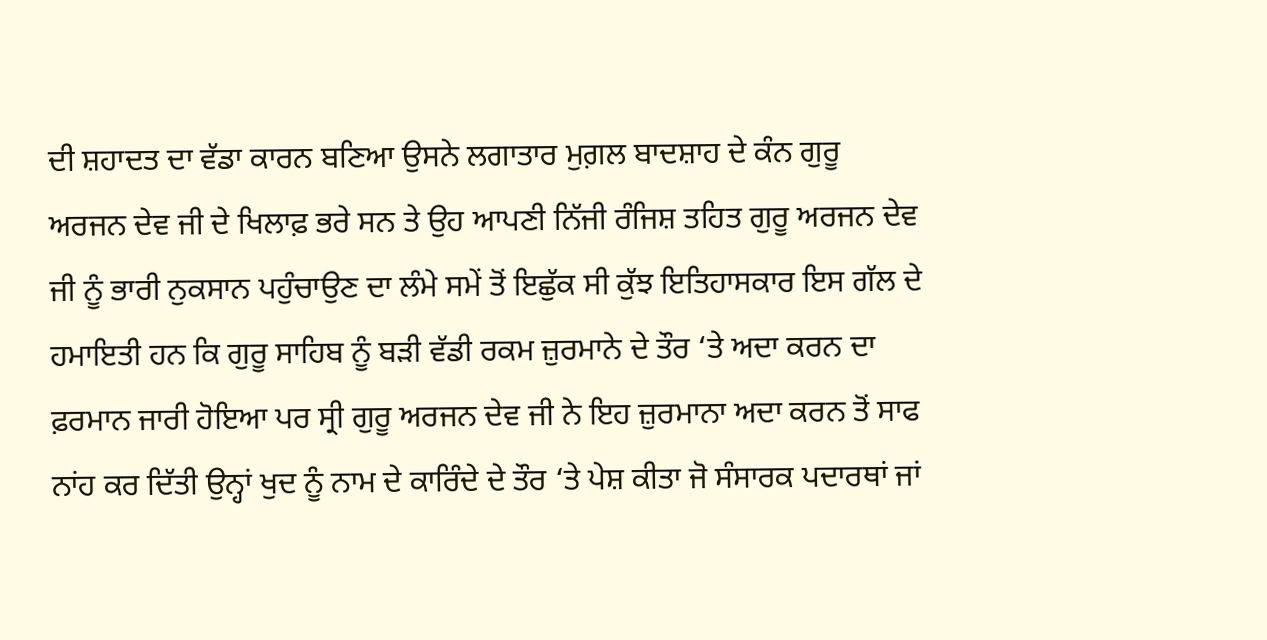ਦੀ ਸ਼ਹਾਦਤ ਦਾ ਵੱਡਾ ਕਾਰਨ ਬਣਿਆ ਉਸਨੇ ਲਗਾਤਾਰ ਮੁਗ਼ਲ ਬਾਦਸ਼ਾਹ ਦੇ ਕੰਨ ਗੁਰੂ ਅਰਜਨ ਦੇਵ ਜੀ ਦੇ ਖਿਲਾਫ਼ ਭਰੇ ਸਨ ਤੇ ਉਹ ਆਪਣੀ ਨਿੱਜੀ ਰੰਜਿਸ਼ ਤਹਿਤ ਗੁਰੂ ਅਰਜਨ ਦੇਵ ਜੀ ਨੂੰ ਭਾਰੀ ਨੁਕਸਾਨ ਪਹੁੰਚਾਉਣ ਦਾ ਲੰਮੇ ਸਮੇਂ ਤੋਂ ਇਛੁੱਕ ਸੀ ਕੁੱਝ ਇਤਿਹਾਸਕਾਰ ਇਸ ਗੱਲ ਦੇ ਹਮਾਇਤੀ ਹਨ ਕਿ ਗੁਰੂ ਸਾਹਿਬ ਨੂੰ ਬੜੀ ਵੱਡੀ ਰਕਮ ਜ਼ੁਰਮਾਨੇ ਦੇ ਤੌਰ ‘ਤੇ ਅਦਾ ਕਰਨ ਦਾ ਫ਼ਰਮਾਨ ਜਾਰੀ ਹੋਇਆ ਪਰ ਸ੍ਰੀ ਗੁਰੂ ਅਰਜਨ ਦੇਵ ਜੀ ਨੇ ਇਹ ਜ਼ੁਰਮਾਨਾ ਅਦਾ ਕਰਨ ਤੋਂ ਸਾਫ ਨਾਂਹ ਕਰ ਦਿੱਤੀ ਉਨ੍ਹਾਂ ਖੁਦ ਨੂੰ ਨਾਮ ਦੇ ਕਾਰਿੰਦੇ ਦੇ ਤੌਰ ‘ਤੇ ਪੇਸ਼ ਕੀਤਾ ਜੋ ਸੰਸਾਰਕ ਪਦਾਰਥਾਂ ਜਾਂ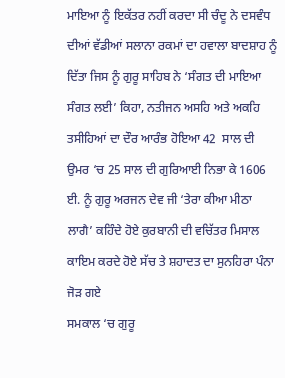ਮਾਇਆ ਨੂੰ ਇਕੱਤਰ ਨਹੀਂ ਕਰਦਾ ਸੀ ਚੰਦੂ ਨੇ ਦਸਵੰਧ ਦੀਆਂ ਵੱਡੀਆਂ ਸਲਾਨਾ ਰਕਮਾਂ ਦਾ ਹਵਾਲਾ ਬਾਦਸ਼ਾਹ ਨੂੰ ਦਿੱਤਾ ਜਿਸ ਨੂੰ ਗੁਰੂ ਸਾਹਿਬ ਨੇ ‘ਸੰਗਤ ਦੀ ਮਾਇਆ ਸੰਗਤ ਲਈ’ ਕਿਹਾ, ਨਤੀਜਨ ਅਸਹਿ ਅਤੇ ਅਕਹਿ ਤਸੀਹਿਆਂ ਦਾ ਦੌਰ ਆਰੰਭ ਹੋਇਆ 42  ਸਾਲ ਦੀ ਉਮਰ ‘ਚ 25 ਸਾਲ ਦੀ ਗੁਰਿਆਈ ਨਿਭਾ ਕੇ 1606 ਈ. ਨੂੰ ਗੁਰੂ ਅਰਜਨ ਦੇਵ ਜੀ ‘ਤੇਰਾ ਕੀਆ ਮੀਠਾ ਲਾਗੈ’ ਕਹਿੰਦੇ ਹੋਏ ਕੁਰਬਾਨੀ ਦੀ ਵਚਿੱਤਰ ਮਿਸਾਲ ਕਾਇਮ ਕਰਦੇ ਹੋਏ ਸੱਚ ਤੇ ਸ਼ਹਾਦਤ ਦਾ ਸੁਨਹਿਰਾ ਪੰਨਾ ਜੋੜ ਗਏ
ਸਮਕਾਲ ‘ਚ ਗੁਰੂ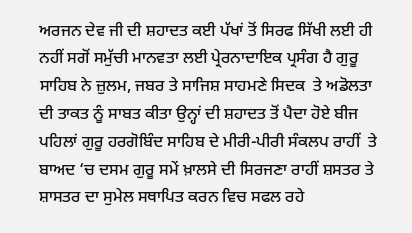ਅਰਜਨ ਦੇਵ ਜੀ ਦੀ ਸ਼ਹਾਦਤ ਕਈ ਪੱਖਾਂ ਤੋਂ ਸਿਰਫ ਸਿੱਖੀ ਲਈ ਹੀ ਨਹੀਂ ਸਗੋਂ ਸਮੁੱਚੀ ਮਾਨਵਤਾ ਲਈ ਪ੍ਰੇਰਨਾਦਾਇਕ ਪ੍ਰਸੰਗ ਹੈ ਗੁਰੂ ਸਾਹਿਬ ਨੇ ਜ਼ੁਲਮ, ਜਬਰ ਤੇ ਸਾਜਿਸ਼ ਸਾਹਮਣੇ ਸਿਦਕ  ਤੇ ਅਡੋਲਤਾ ਦੀ ਤਾਕਤ ਨੂੰ ਸਾਬਤ ਕੀਤਾ ਉਨ੍ਹਾਂ ਦੀ ਸ਼ਹਾਦਤ ਤੋਂ ਪੈਦਾ ਹੋਏ ਬੀਜ ਪਹਿਲਾਂ ਗੁਰੂ ਹਰਗੋਬਿੰਦ ਸਾਹਿਬ ਦੇ ਮੀਰੀ-ਪੀਰੀ ਸੰਕਲਪ ਰਾਹੀਂ  ਤੇ ਬਾਅਦ ‘ਚ ਦਸਮ ਗੁਰੂ ਸਮੇਂ ਖ਼ਾਲਸੇ ਦੀ ਸਿਰਜਣਾ ਰਾਹੀਂ ਸ਼ਸਤਰ ਤੇ ਸ਼ਾਸਤਰ ਦਾ ਸੁਮੇਲ ਸਥਾਪਿਤ ਕਰਨ ਵਿਚ ਸਫਲ ਰਹੇ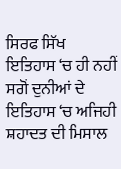ਸਿਰਫ ਸਿੱਖ ਇਤਿਹਾਸ ‘ਚ ਹੀ ਨਹੀਂ ਸਗੋਂ ਦੁਨੀਆਂ ਦੇ ਇਤਿਹਾਸ ‘ਚ ਅਜਿਹੀ ਸ਼ਹਾਦਤ ਦੀ ਮਿਸਾਲ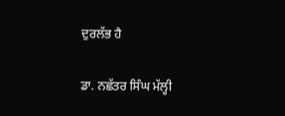ਦੁਰਲੱਭ ਹੈ

ਡਾ. ਨਛੱਤਰ ਸਿੰਘ ਮੱਲ੍ਹੀ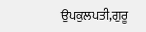ਉਪਕੁਲਪਤੀ,ਗੁਰੂ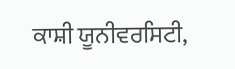ਕਾਸ਼ੀ ਯੂਨੀਵਰਸਿਟੀ,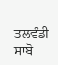ਤਲਵੰਡੀ ਸਾਬੋ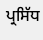ਪ੍ਰਸਿੱਧ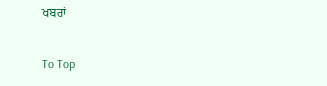ਖਬਰਾਂ

To Top